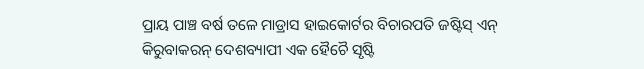ପ୍ରାୟ ପାଞ୍ଚ ବର୍ଷ ତଳେ ମାଡ୍ରାସ ହାଇକୋର୍ଟର ବିଚାରପତି ଜଷ୍ଟିସ୍ ଏନ୍ କିରୁବାକରନ୍ ଦେଶବ୍ୟାପୀ ଏକ ହୈଚୈ ସୃଷ୍ଟି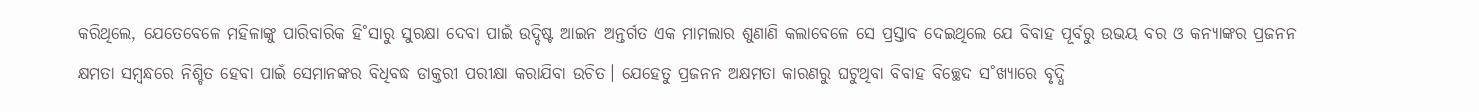କରିଥିଲେ, ଯେତେବେଳେ ମହିଳାଙ୍କୁ ପାରିବାରିକ ହି˚ସାରୁ ସୁରକ୍ଷା ଦେବା ପାଇଁ ଉଦ୍ଦିଷ୍ଟ ଆଇନ ଅନ୍ତର୍ଗତ ଏକ ମାମଲାର ଶୁଣାଣି କଲାବେଳେ ସେ ପ୍ରସ୍ତାବ ଦେଇଥିଲେ ଯେ ବିବାହ ପୂର୍ବରୁ ଉଭୟ ବର ଓ କନ୍ୟାଙ୍କର ପ୍ରଜନନ କ୍ଷମତା ସମ୍ବନ୍ଧରେ ନିଶ୍ଚିତ ହେବା ପାଇଁ ସେମାନଙ୍କର ବିଧିବଦ୍ଧ ଡାକ୍ତରୀ ପରୀକ୍ଷା କରାଯିବା ଉଚିତ। ଯେହେତୁ ପ୍ରଜନନ ଅକ୍ଷମତା କାରଣରୁ ଘଟୁଥିବା ବିବାହ ବିଚ୍ଛେଦ ସ˚ଖ୍ୟାରେ ବୃଦ୍ଧି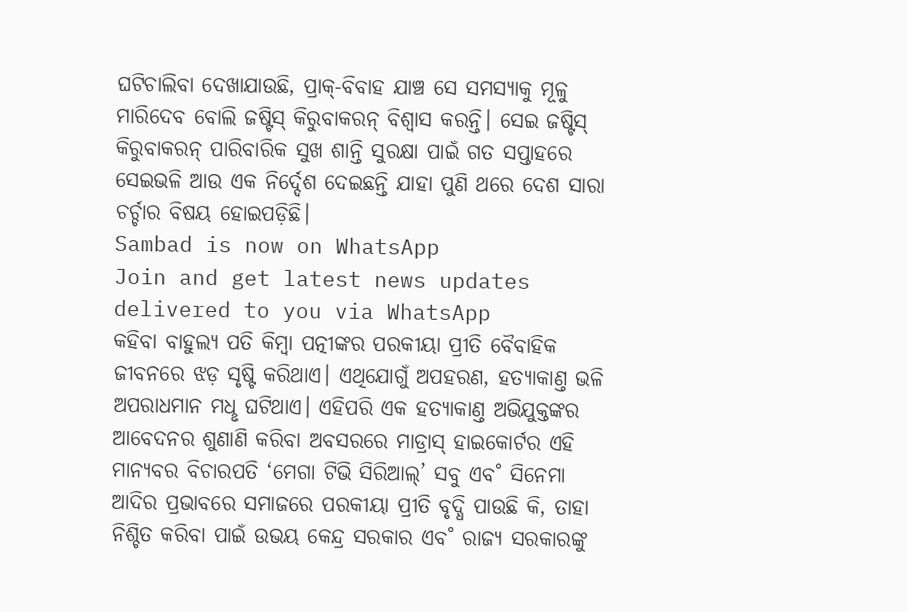ଘଟିଚାଲିବା ଦେଖାଯାଉଛି, ପ୍ରାକ୍-ବିବାହ ଯାଞ୍ଚ ସେ ସମସ୍ୟାକୁ ମୂଳୁ ମାରିଦେବ ବୋଲି ଜଷ୍ଟିସ୍ କିରୁବାକରନ୍ ବିଶ୍ବାସ କରନ୍ତି। ସେଇ ଜଷ୍ଟିସ୍ କିରୁବାକରନ୍ ପାରିବାରିକ ସୁଖ ଶାନ୍ତି ସୁରକ୍ଷା ପାଇଁ ଗତ ସପ୍ତାହରେ ସେଇଭଳି ଆଉ ଏକ ନିର୍ଦ୍ଦେଶ ଦେଇଛନ୍ତି ଯାହା ପୁଣି ଥରେ ଦେଶ ସାରା ଚର୍ଚ୍ଚାର ବିଷୟ ହୋଇପଡ଼ିଛି।
Sambad is now on WhatsApp
Join and get latest news updates delivered to you via WhatsApp
କହିବା ବାହୁଲ୍ୟ ପତି କିମ୍ବା ପତ୍ନୀଙ୍କର ପରକୀୟା ପ୍ରୀତି ବୈବାହିକ ଜୀବନରେ ଝଡ଼ ସୃଷ୍ଟି କରିଥାଏ। ଏଥିଯୋଗୁଁ ଅପହରଣ, ହତ୍ୟାକାଣ୍ତ ଭଳି ଅପରାଧମାନ ମଧୢ ଘଟିଥାଏ। ଏହିପରି ଏକ ହତ୍ୟାକାଣ୍ତ ଅଭିଯୁକ୍ତଙ୍କର ଆବେଦନର ଶୁଣାଣି କରିବା ଅବସରରେ ମାଡ୍ରାସ୍ ହାଇକୋର୍ଟର ଏହି ମାନ୍ୟବର ବିଚାରପତି ‘ମେଗା ଟିଭି ସିରିଆଲ୍’ ସବୁ ଏବ˚ ସିନେମା ଆଦିର ପ୍ରଭାବରେ ସମାଜରେ ପରକୀୟା ପ୍ରୀତି ବୃଦ୍ଧି ପାଉଛି କି, ତାହା ନିଶ୍ଚିତ କରିବା ପାଇଁ ଉଭୟ କେନ୍ଦ୍ର ସରକାର ଏବ˚ ରାଜ୍ୟ ସରକାରଙ୍କୁ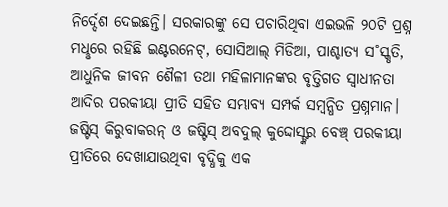ନିର୍ଦ୍ଦେଶ ଦେଇଛନ୍ତି। ସରକାରଙ୍କୁ ସେ ପଚାରିଥିବା ଏଇଭଳି ୨୦ଟି ପ୍ରଶ୍ନ ମଧୢରେ ରହିଛି ଇଣ୍ଟରନେଟ୍, ସୋସିଆଲ୍ ମିଡିଆ, ପାଶ୍ଚାତ୍ୟ ସ˚ସ୍କୃତି, ଆଧୁନିକ ଜୀବନ ଶୈଳୀ ତଥା ମହିଳାମାନଙ୍କର ବୃତ୍ତିଗତ ସ୍ବାଧୀନତା ଆଦିର ପରକୀୟା ପ୍ରୀତି ସହିତ ସମ୍ଭାବ୍ୟ ସମ୍ପର୍କ ସମ୍ବନ୍ଧିତ ପ୍ରଶ୍ନମାନ। ଜଷ୍ଟିସ୍ କିରୁବାକରନ୍ ଓ ଜଷ୍ଟିସ୍ ଅବଦୁଲ୍ କୁଦ୍ଦୋସ୍ଙ୍କର ବେଞ୍ଚ୍ ପରକୀୟା ପ୍ରୀତିରେ ଦେଖାଯାଉଥିବା ବୃଦ୍ଧିକୁ ଏକ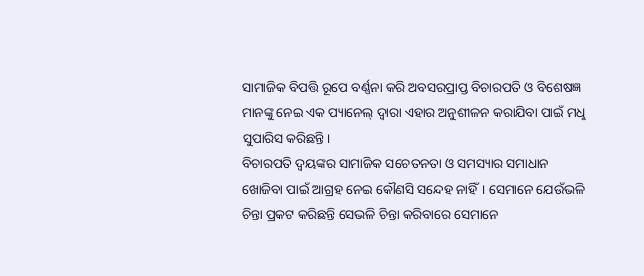ସାମାଜିକ ବିପତ୍ତି ରୂପେ ବର୍ଣ୍ଣନା କରି ଅବସରପ୍ରାପ୍ତ ବିଚାରପତି ଓ ବିଶେଷଜ୍ଞ ମାନଙ୍କୁ ନେଇ ଏକ ପ୍ୟାନେଲ୍ ଦ୍ବାରା ଏହାର ଅନୁଶୀଳନ କରାଯିବା ପାଇଁ ମଧୢ ସୁପାରିସ କରିଛନ୍ତି।
ବିଚାରପତି ଦ୍ବୟଙ୍କର ସାମାଜିକ ସଚେତନତା ଓ ସମସ୍ୟାର ସମାଧାନ ଖୋଜିବା ପାଇଁ ଆଗ୍ରହ ନେଇ କୌଣସି ସନ୍ଦେହ ନାହିଁ। ସେମାନେ ଯେଉଁଭଳି ଚିନ୍ତା ପ୍ରକଟ କରିଛନ୍ତି ସେଭଳି ଚିନ୍ତା କରିବାରେ ସେମାନେ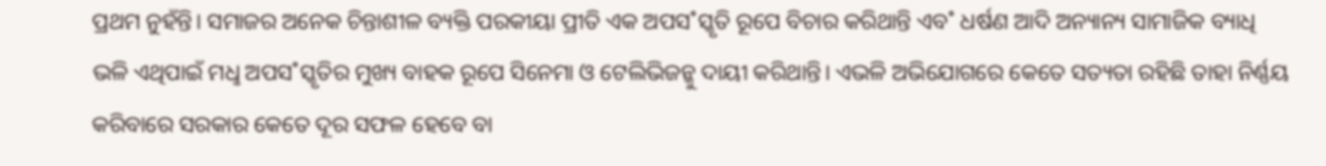ପ୍ରଥମ ନୁହଁନ୍ତି। ସମାଜର ଅନେକ ଚିନ୍ତାଶୀଳ ବ୍ୟକ୍ତି ପରକୀୟା ପ୍ରୀତି ଏକ ଅପସ˚ସ୍କୃତି ରୂପେ ବିଚାର କରିଥାନ୍ତି ଏବ˚ ଧର୍ଷଣ ଆଦି ଅନ୍ୟାନ୍ୟ ସାମାଜିକ ବ୍ୟାଧି ଭଳି ଏଥିପାଇଁ ମଧୢ ଅପସ˚ସ୍କୃତିର ମୁଖ୍ୟ ବାହକ ରୂପେ ସିନେମା ଓ ଟେଲିଭିଜନ୍କୁ ଦାୟୀ କରିଥାନ୍ତି। ଏଭଳି ଅଭିଯୋଗରେ କେତେ ସତ୍ୟତା ରହିଛି ତାହା ନିର୍ଣ୍ଣୟ କରିବାରେ ସରକାର କେତେ ଦୂର ସଫଳ ହେବେ ବା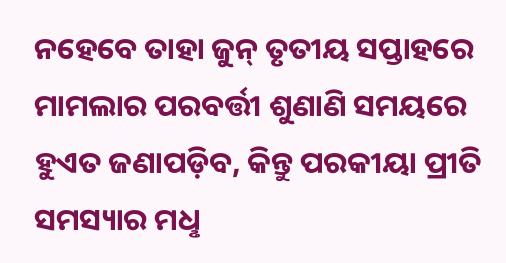ନହେବେ ତାହା ଜୁନ୍ ତୃତୀୟ ସପ୍ତାହରେ ମାମଲାର ପରବର୍ତ୍ତୀ ଶୁଣାଣି ସମୟରେ ହୁଏତ ଜଣାପଡ଼ିବ, କିନ୍ତୁ ପରକୀୟା ପ୍ରୀତି ସମସ୍ୟାର ମଧୢ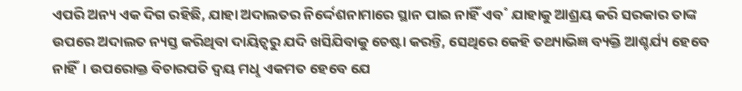ଏପରି ଅନ୍ୟ ଏକ ଦିଗ ରହିଛି, ଯାହା ଅଦାଲତର ନିର୍ଦ୍ଦେଶନାମାରେ ସ୍ଥାନ ପାଇ ନାହିଁ ଏବ˚ ଯାହାକୁ ଆଶ୍ରୟ କରି ସରକାର ତାଙ୍କ ଉପରେ ଅଦାଲତ ନ୍ୟସ୍ତ କରିଥିବା ଦାୟିତ୍ବରୁ ଯଦି ଖସିଯିବାକୁ ଚେଷ୍ଟା କରନ୍ତି, ସେଥିରେ କେହି ତଥ୍ୟାଭିଜ୍ଞ ବ୍ୟକ୍ତି ଆଶ୍ଚର୍ଯ୍ୟ ହେବେ ନାହିଁ। ଉପରୋକ୍ତ ବିଚାରପତି ଦ୍ବୟ ମଧୢ ଏକମତ ହେବେ ଯେ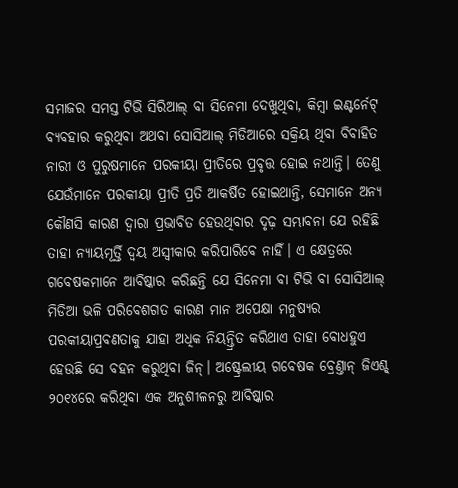ସମାଜର ସମସ୍ତ ଟିଭି ସିରିଆଲ୍ ବା ସିନେମା ଦେଖୁଥିବା, କିମ୍ବା ଇଣ୍ଟର୍ନେଟ୍ ବ୍ୟବହାର କରୁଥିବା ଅଥବା ସୋସିଆଲ୍ ମିଡିଆରେ ସକ୍ରିୟ ଥିବା ବିବାହିତ ନାରୀ ଓ ପୁରୁଷମାନେ ପରକୀୟା ପ୍ରୀତିରେ ପ୍ରବୃତ୍ତ ହୋଇ ନଥାନ୍ତି। ତେଣୁ ଯେଉଁମାନେ ପରକୀୟା ପ୍ରୀତି ପ୍ରତି ଆକର୍ଷିତ ହୋଇଥାନ୍ତି, ସେମାନେ ଅନ୍ୟ କୌଣସି କାରଣ ଦ୍ବାରା ପ୍ରଭାବିତ ହେଉଥିବାର ଦୃଢ଼ ସମ୍ଭାବନା ଯେ ରହିଛି ତାହା ନ୍ୟାୟମୂର୍ତ୍ତି ଦ୍ବୟ ଅସ୍ବୀକାର କରିପାରିବେ ନାହିଁ। ଏ କ୍ଷେତ୍ରରେ ଗବେଷକମାନେ ଆବିଷ୍କାର କରିଛନ୍ତି ଯେ ସିନେମା ବା ଟିଭି ବା ସୋସିଆଲ୍ ମିଡିଆ ଭଳି ପରିବେଶଗତ କାରଣ ମାନ ଅପେକ୍ଷା ମନୁଷ୍ୟର ପରକୀୟାପ୍ରବଣତାକୁ ଯାହା ଅଧିକ ନିୟନ୍ତ୍ରିତ କରିଥାଏ ତାହା ବୋଧହୁଏ ହେଉଛି ସେ ବହନ କରୁଥିବା ଜିନ୍। ଅଷ୍ଟ୍ରେଲୀୟ ଗବେଷକ ବ୍ରେଣ୍ତାନ୍ ଜିଏଶ୍ଚ୍ ୨୦୧୪ରେ କରିଥିବା ଏକ ଅନୁଶୀଳନରୁ ଆବିଷ୍କାର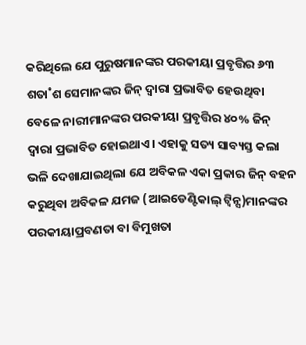କରିଥିଲେ ଯେ ପୁରୁଷମାନଙ୍କର ପରକୀୟା ପ୍ରବୃତ୍ତିର ୬୩ ଶତା˚ଶ ସେମାନଙ୍କର ଜିନ୍ ଦ୍ବାରା ପ୍ରଭାବିତ ହେଉଥିବା ବେଳେ ନାରୀମାନଙ୍କର ପରକୀୟା ପ୍ରବୃତ୍ତିର ୪୦% ଜିନ୍ ଦ୍ବାରା ପ୍ରଭାବିତ ହୋଇଥାଏ। ଏହାକୁ ସତ୍ୟ ସାବ୍ୟସ୍ତ କଲା ଭଳି ଦେଖାଯାଇଥିଲା ଯେ ଅବିକଳ ଏକା ପ୍ରକାର ଜିନ୍ ବହନ କରୁଥିବା ଅବିକଳ ଯମଜ (ଆଇଡେଣ୍ଟିକାଲ୍ ଟ୍ବିନ୍ସ)ମାନଙ୍କର ପରକୀୟାପ୍ରବଣତା ବା ବିମୁଖତା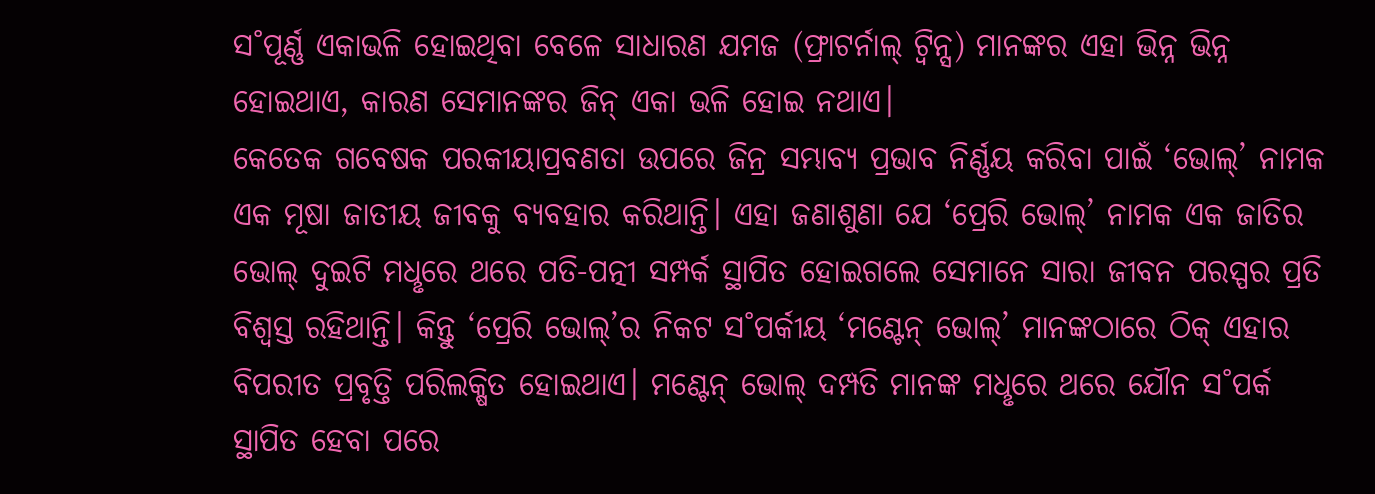ସ˚ପୂର୍ଣ୍ଣ ଏକାଭଳି ହୋଇଥିବା ବେଳେ ସାଧାରଣ ଯମଜ (ଫ୍ରାଟର୍ନାଲ୍ ଟ୍ବିନ୍ସ) ମାନଙ୍କର ଏହା ଭିନ୍ନ ଭିନ୍ନ ହୋଇଥାଏ, କାରଣ ସେମାନଙ୍କର ଜିନ୍ ଏକା ଭଳି ହୋଇ ନଥାଏ।
କେତେକ ଗବେଷକ ପରକୀୟାପ୍ରବଣତା ଉପରେ ଜିନ୍ର ସମ୍ଭାବ୍ୟ ପ୍ରଭାବ ନିର୍ଣ୍ଣୟ କରିବା ପାଇଁ ‘ଭୋଲ୍’ ନାମକ ଏକ ମୂଷା ଜାତୀୟ ଜୀବକୁ ବ୍ୟବହାର କରିଥାନ୍ତି। ଏହା ଜଣାଶୁଣା ଯେ ‘ପ୍ରେରି ଭୋଲ୍’ ନାମକ ଏକ ଜାତିର ଭୋଲ୍ ଦୁଇଟି ମଧୢରେ ଥରେ ପତି-ପତ୍ନୀ ସମ୍ପର୍କ ସ୍ଥାପିତ ହୋଇଗଲେ ସେମାନେ ସାରା ଜୀବନ ପରସ୍ପର ପ୍ରତି ବିଶ୍ବସ୍ତ ରହିଥାନ୍ତି। କିନ୍ତୁ ‘ପ୍ରେରି ଭୋଲ୍’ର ନିକଟ ସ˚ପର୍କୀୟ ‘ମଣ୍ଟେନ୍ ଭୋଲ୍’ ମାନଙ୍କଠାରେ ଠିକ୍ ଏହାର ବିପରୀତ ପ୍ରବୃତ୍ତି ପରିଲକ୍ଷିତ ହୋଇଥାଏ। ମଣ୍ଟେନ୍ ଭୋଲ୍ ଦମ୍ପତି ମାନଙ୍କ ମଧୢରେ ଥରେ ଯୌନ ସ˚ପର୍କ ସ୍ଥାପିତ ହେବା ପରେ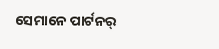ସେମାନେ ପାର୍ଟନର୍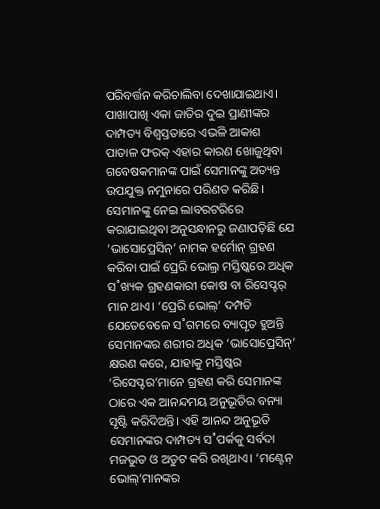ପରିବର୍ତ୍ତନ କରିଚାଲିବା ଦେଖାଯାଇଥାଏ। ପାଖାପାଖି ଏକା ଜାତିର ଦୁଇ ପ୍ରାଣୀଙ୍କର ଦାମ୍ପତ୍ୟ ବିଶ୍ବସ୍ତତାରେ ଏଭଳି ଆକାଶ ପାତାଳ ଫରକ୍ ଏହାର କାରଣ ଖୋଜୁଥିବା ଗବେଷକମାନଙ୍କ ପାଇଁ ସେମାନଙ୍କୁ ଅତ୍ୟନ୍ତ ଉପଯୁକ୍ତ ନମୁନାରେ ପରିଣତ କରିଛି। ସେମାନଙ୍କୁ ନେଇ ଲାବରଟରିରେ କରାଯାଇଥିବା ଅନୁସନ୍ଧାନରୁ ଜଣାପଡ଼ିଛି ଯେ ‘ଭାସୋପ୍ରେସିନ୍’ ନାମକ ହର୍ମୋନ୍ ଗ୍ରହଣ କରିବା ପାଇଁ ପ୍ରେରି ଭୋଲ୍ର ମସ୍ତିଷ୍କରେ ଅଧିକ ସ˚ଖ୍ୟକ ଗ୍ରହଣକାରୀ କୋଷ ବା ରିସେପ୍ଟର୍ ମାନ ଥାଏ। ‘ପ୍ରେରି ଭୋଲ୍’ ଦମ୍ପତି ଯେତେବେଳେ ସ˚ଗମରେ ବ୍ୟାପୃତ ହୁଅନ୍ତି ସେମାନଙ୍କର ଶରୀର ଅଧିକ ‘ଭାସୋପ୍ରେସିନ୍’ କ୍ଷରଣ କରେ, ଯାହାକୁ ମସ୍ତିଷ୍କର ‘ରିସେପ୍ଟର’ମାନେ ଗ୍ରହଣ କରି ସେମାନଙ୍କ ଠାରେ ଏକ ଆନନ୍ଦମୟ ଅନୁଭୂତିର ବନ୍ୟା ସୃଷ୍ଟି କରିଦିଅନ୍ତି। ଏହି ଆନନ୍ଦ ଅନୁଭୂତି ସେମାନଙ୍କର ଦାମ୍ପତ୍ୟ ସ˚ପର୍କକୁ ସର୍ବଦା ମଜଭୁତ ଓ ଅତୁଟ କରି ରଖିଥାଏ। ‘ମଣ୍ଟେନ୍ ଭୋଲ୍’ମାନଙ୍କର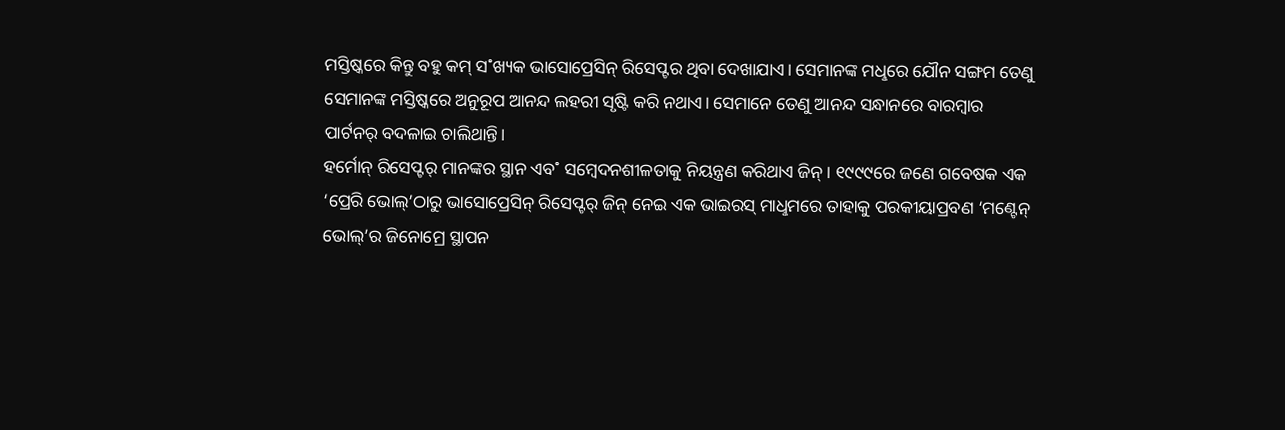ମସ୍ତିଷ୍କରେ କିନ୍ତୁ ବହୁ କମ୍ ସ˚ଖ୍ୟକ ଭାସୋପ୍ରେସିନ୍ ରିସେପ୍ଟର ଥିବା ଦେଖାଯାଏ। ସେମାନଙ୍କ ମଧୢରେ ଯୌନ ସଙ୍ଗମ ତେଣୁ ସେମାନଙ୍କ ମସ୍ତିଷ୍କରେ ଅନୁରୂପ ଆନନ୍ଦ ଲହରୀ ସୃଷ୍ଟି କରି ନଥାଏ। ସେମାନେ ତେଣୁ ଆନନ୍ଦ ସନ୍ଧାନରେ ବାରମ୍ବାର ପାର୍ଟନର୍ ବଦଳାଇ ଚାଲିଥାନ୍ତି।
ହର୍ମୋନ୍ ରିସେପ୍ଟର୍ ମାନଙ୍କର ସ୍ଥାନ ଏବ˚ ସମ୍ବେଦନଶୀଳତାକୁ ନିୟନ୍ତ୍ରଣ କରିଥାଏ ଜିନ୍। ୧୯୯୯ରେ ଜଣେ ଗବେଷକ ଏକ ‘ପ୍ରେରି ଭୋଲ୍’ଠାରୁ ଭାସୋପ୍ରେସିନ୍ ରିସେପ୍ଟର୍ ଜିନ୍ ନେଇ ଏକ ଭାଇରସ୍ ମାଧୢମରେ ତାହାକୁ ପରକୀୟାପ୍ରବଣ ‘ମଣ୍ଟେନ୍ ଭୋଲ୍’ର ଜିନୋମ୍ରେ ସ୍ଥାପନ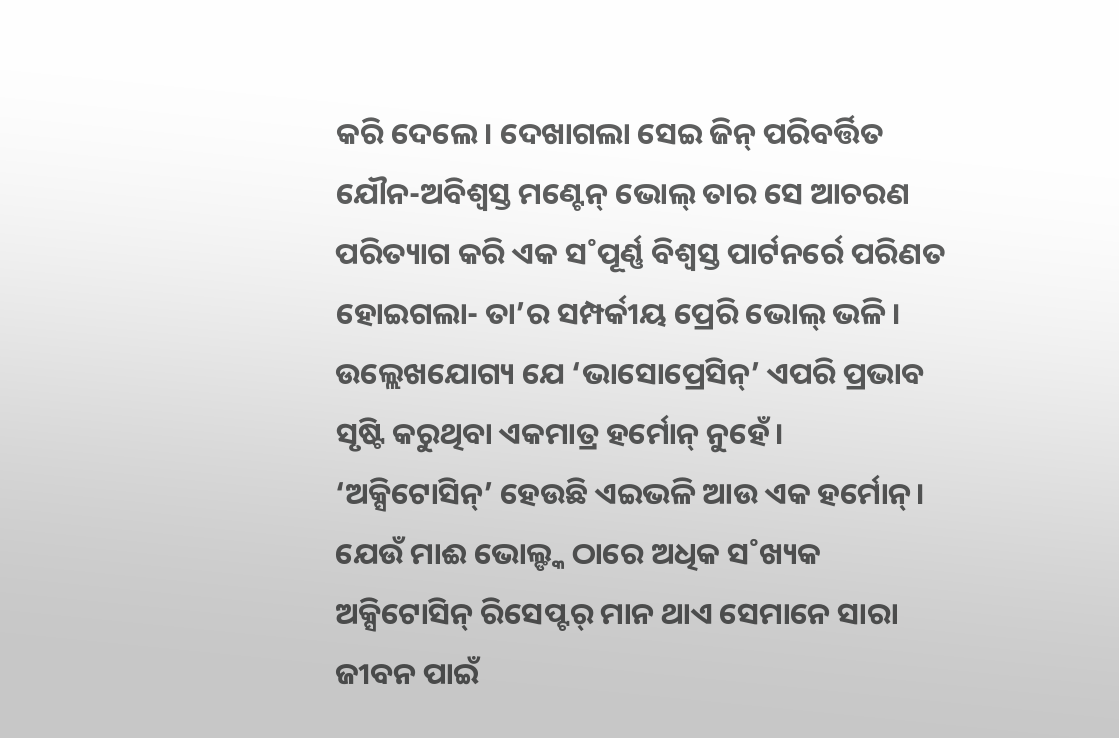କରି ଦେଲେ। ଦେଖାଗଲା ସେଇ ଜିନ୍ ପରିବର୍ତ୍ତିତ ଯୌନ-ଅବିଶ୍ବସ୍ତ ମଣ୍ଟେନ୍ ଭୋଲ୍ ତାର ସେ ଆଚରଣ ପରିତ୍ୟାଗ କରି ଏକ ସ˚ପୂର୍ଣ୍ଣ ବିଶ୍ବସ୍ତ ପାର୍ଟନର୍ରେ ପରିଣତ ହୋଇଗଲା- ତା’ର ସମ୍ପର୍କୀୟ ପ୍ରେରି ଭୋଲ୍ ଭଳି। ଉଲ୍ଲେଖଯୋଗ୍ୟ ଯେ ‘ଭାସୋପ୍ରେସିନ୍’ ଏପରି ପ୍ରଭାବ ସୃଷ୍ଟି କରୁଥିବା ଏକମାତ୍ର ହର୍ମୋନ୍ ନୁହେଁ। ‘ଅକ୍ସିଟୋସିନ୍’ ହେଉଛି ଏଇଭଳି ଆଉ ଏକ ହର୍ମୋନ୍। ଯେଉଁ ମାଈ ଭୋଲ୍ଙ୍କ ଠାରେ ଅଧିକ ସ˚ଖ୍ୟକ ଅକ୍ସିଟୋସିନ୍ ରିସେପ୍ଟର୍ ମାନ ଥାଏ ସେମାନେ ସାରା ଜୀବନ ପାଇଁ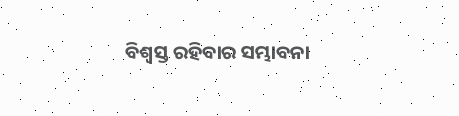ବିଶ୍ବସ୍ତ ରହିବାର ସମ୍ଭାବନା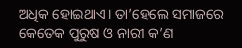ଅଧିକ ହୋଇଥାଏ। ତା’ହେଲେ ସମାଜରେ କେତେକ ପୁରୁଷ ଓ ନାରୀ କ’ଣ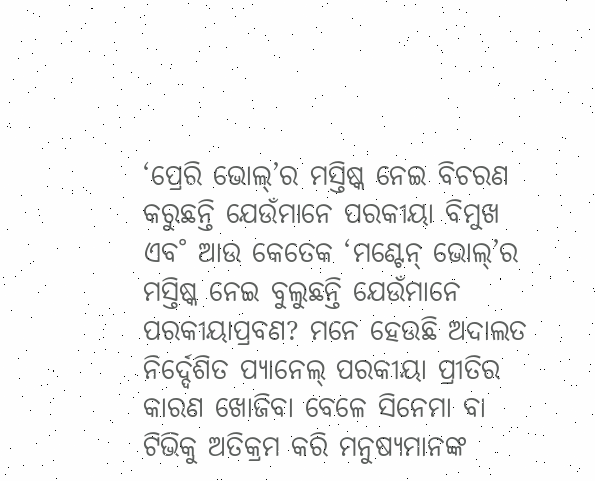‘ପ୍ରେରି ଭୋଲ୍’ର ମସ୍ତିଷ୍କ ନେଇ ବିଚରଣ କରୁଛନ୍ତି ଯେଉଁମାନେ ପରକୀୟା ବିମୁଖ ଏବ˚ ଆଉ କେତେକ ‘ମଣ୍ଟେନ୍ ଭୋଲ୍’ର ମସ୍ତିଷ୍କ ନେଇ ବୁଲୁଛନ୍ତି ଯେଉଁମାନେ ପରକୀୟାପ୍ରବଣ? ମନେ ହେଉଛି ଅଦାଲତ ନିର୍ଦ୍ଦେଶିତ ପ୍ୟାନେଲ୍ ପରକୀୟା ପ୍ରୀତିର କାରଣ ଖୋଜିବା ବେଳେ ସିନେମା ବା ଟିଭିକୁ ଅତିକ୍ରମ କରି ମନୁଷ୍ୟମାନଙ୍କ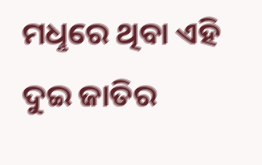ମଧୢରେ ଥିବା ଏହି ଦୁଇ ଜାତିର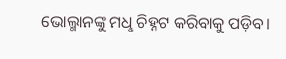ଭୋଲ୍ମାନଙ୍କୁ ମଧୢ ଚିହ୍ନଟ କରିବାକୁ ପଡ଼ିବ।